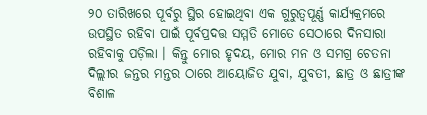୨୦ ତାରିଖରେ ପୂର୍ବରୁ ସ୍ଥିର ହୋଇଥିବା ଏକ ଗୁରୁତ୍ୱପୂର୍ଣ୍ଣ କାର୍ଯ୍ୟକ୍ରମରେ ଉପସ୍ଥିତ ରହିବା ପାଇଁ ପୂର୍ବପ୍ରଦତ୍ତ ସମ୍ମତି ମୋତେ ସେଠାରେ ଦିନସାରା ରହିବାକୁ ପଡ଼ିଲା । କିନ୍ତୁ ମୋର ହୃଦୟ, ମୋର ମନ ଓ ସମଗ୍ର ଚେତନା ଦିଲ୍ଲୀର ଜନ୍ତର ମନ୍ତର ଠାରେ ଆୟୋଜିତ ଯୁବା, ଯୁବତୀ, ଛାତ୍ର ଓ ଛାତ୍ରୀଙ୍କ ବିଶାଳ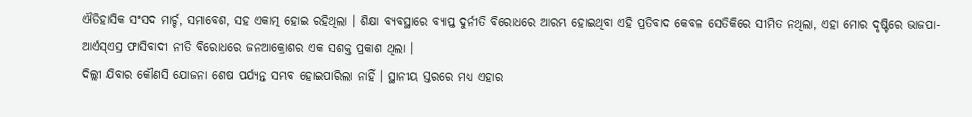ଐତିହାସିକ ସଂସଦ ମାର୍ଚ୍ଚ, ସମାବେଶ, ସହ ଏକାତ୍ମ ହୋଇ ରହିଥିଲା । ଶିକ୍ଷା ବ୍ୟବସ୍ଥାରେ ବ୍ୟାପ୍ତ ଦୁର୍ନୀତି ବିରୋଧରେ ଆରମ୍ଭ ହୋଇଥିବା ଏହି ପ୍ରତିବାଦ କେବଳ ସେତିକିରେ ସୀମିତ ନଥିଲା, ଏହା ମୋର ଦୃଷ୍ଟିରେ ଭାଜପା-ଆର୍ଏସ୍ଏସ୍ର ଫାସିବାଦୀ ନୀତି ବିରୋଧରେ ଜନଆକ୍ରୋଶର ଏକ ସଶକ୍ତ ପ୍ରକାଶ ଥିଲା ।
ଦିଲ୍ଲୀ ଯିବାର କୌଣସି ଯୋଜନା ଶେଷ ପର୍ଯ୍ୟନ୍ତ ସମ୍ଭବ ହୋଇପାରିଲା ନାହିଁ । ସ୍ଥାନୀୟ ସ୍ତରରେ ମଧ୍ୟ ଏହାର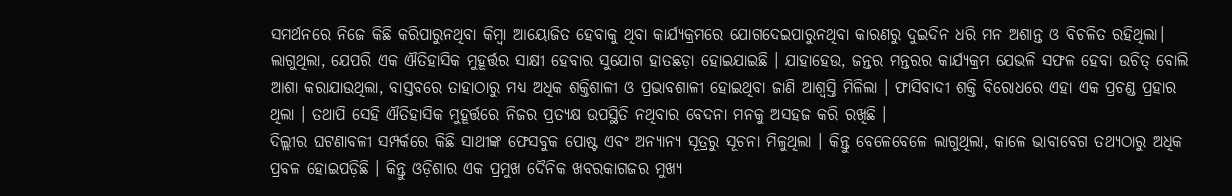ସମର୍ଥନରେ ନିଜେ କିଛି କରିପାରୁନଥିବା କିମ୍ବା ଆୟୋଜିତ ହେବାକୁ ଥିବା କାର୍ଯ୍ୟକ୍ରମରେ ଯୋଗଦେଇପାରୁନଥିବା କାରଣରୁ ଦୁଇଦିନ ଧରି ମନ ଅଶାନ୍ତ ଓ ବିଚଳିତ ରହିଥିଲା। ଲାଗୁଥିଲା, ଯେପରି ଏକ ଐତିହାସିକ ମୁହୂର୍ତ୍ତର ସାକ୍ଷୀ ହେବାର ସୁଯୋଗ ହାତଛଡ଼ା ହୋଇଯାଇଛି । ଯାହାହେଉ, ଜନ୍ତର ମନ୍ତରର କାର୍ଯ୍ୟକ୍ରମ ଯେଭଳି ସଫଳ ହେବା ଉଚିତ୍ ବୋଲି ଆଶା କରାଯାଉଥିଲା, ବାସ୍ତବରେ ତାହାଠାରୁ ମଧ୍ୟ ଅଧିକ ଶକ୍ତିଶାଳୀ ଓ ପ୍ରଭାବଶାଳୀ ହୋଇଥିବା ଜାଣି ଆଶ୍ୱସ୍ତି ମିଳିଲା । ଫାସିବାଦୀ ଶକ୍ତି ବିରୋଧରେ ଏହା ଏକ ପ୍ରଚଣ୍ଡ ପ୍ରହାର ଥିଲା । ତଥାପି ସେହି ଐତିହାସିକ ମୁହୂର୍ତ୍ତରେ ନିଜର ପ୍ରତ୍ୟକ୍ଷ ଉପସ୍ଥିତି ନଥିବାର ବେଦନା ମନକୁ ଅସହଜ କରି ରଖିଛି ।
ଦିଲ୍ଲୀର ଘଟଣାବଳୀ ସମ୍ପର୍କରେ କିଛି ସାଥୀଙ୍କ ଫେସବୁକ ପୋଷ୍ଟ ଏବଂ ଅନ୍ୟାନ୍ୟ ସୂତ୍ରରୁ ସୂଚନା ମିଳୁଥିଲା । କିନ୍ତୁ ବେଳେବେଳେ ଲାଗୁଥିଲା, କାଳେ ଭାବାବେଗ ତଥ୍ୟଠାରୁ ଅଧିକ ପ୍ରବଳ ହୋଇପଡ଼ିଛି । କିନ୍ତୁ ଓଡ଼ିଶାର ଏକ ପ୍ରମୁଖ ଦୈନିକ ଖବରକାଗଜର ମୁଖ୍ୟ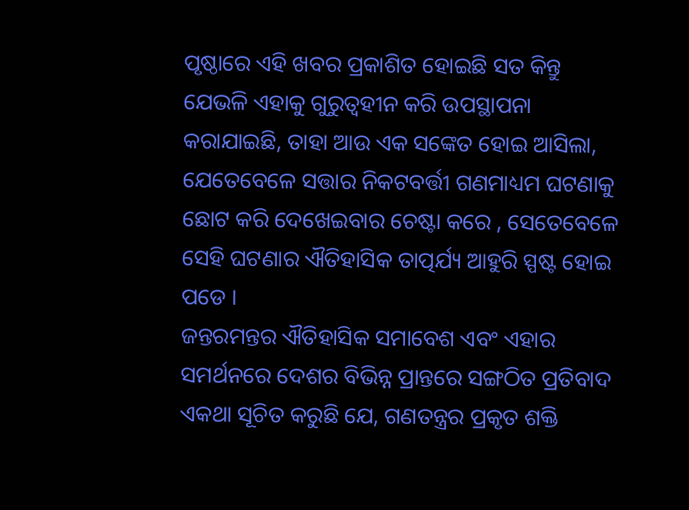ପୃଷ୍ଠାରେ ଏହି ଖବର ପ୍ରକାଶିତ ହୋଇଛି ସତ କିନ୍ତୁ ଯେଭଳି ଏହାକୁ ଗୁରୁତ୍ୱହୀନ କରି ଉପସ୍ଥାପନା କରାଯାଇଛି, ତାହା ଆଉ ଏକ ସଙ୍କେତ ହୋଇ ଆସିଲା, ଯେତେବେଳେ ସତ୍ତାର ନିକଟବର୍ତ୍ତୀ ଗଣମାଧ୍ୟମ ଘଟଣାକୁ ଛୋଟ କରି ଦେଖେଇବାର ଚେଷ୍ଟା କରେ , ସେତେବେଳେ ସେହି ଘଟଣାର ଐତିହାସିକ ତାତ୍ପର୍ଯ୍ୟ ଆହୁରି ସ୍ପଷ୍ଟ ହୋଇ ପଡେ ।
ଜନ୍ତରମନ୍ତର ଐତିହାସିକ ସମାବେଶ ଏବଂ ଏହାର ସମର୍ଥନରେ ଦେଶର ବିଭିନ୍ନ ପ୍ରାନ୍ତରେ ସଙ୍ଗଠିତ ପ୍ରତିବାଦ ଏକଥା ସୂଚିତ କରୁଛି ଯେ, ଗଣତନ୍ତ୍ରର ପ୍ରକୃତ ଶକ୍ତି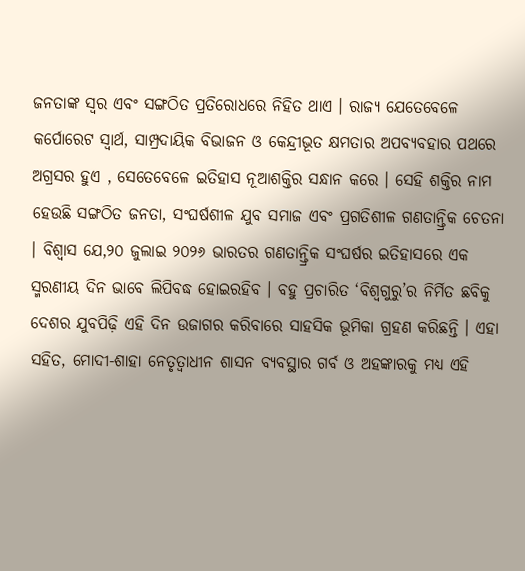ଜନତାଙ୍କ ସ୍ୱର ଏବଂ ସଙ୍ଗଠିତ ପ୍ରତିରୋଧରେ ନିହିତ ଥାଏ । ରାଜ୍ୟ ଯେତେବେଳେ କର୍ପୋରେଟ ସ୍ୱାର୍ଥ, ସାମ୍ପ୍ରଦାୟିକ ବିଭାଜନ ଓ କେନ୍ଦ୍ରୀଭୂତ କ୍ଷମତାର ଅପବ୍ୟବହାର ପଥରେ ଅଗ୍ରସର ହୁଏ , ସେତେବେଳେ ଇତିହାସ ନୂଆଶକ୍ତିର ସନ୍ଧାନ କରେ । ସେହି ଶକ୍ତିର ନାମ ହେଉଛି ସଙ୍ଗଠିତ ଜନତା, ସଂଘର୍ଷଶୀଳ ଯୁବ ସମାଜ ଏବଂ ପ୍ରଗତିଶୀଳ ଗଣତାନ୍ତ୍ରିକ ଚେତନା । ବିଶ୍ୱାସ ଯେ,୨୦ ଜୁଲାଇ ୨୦୨୬ ଭାରତର ଗଣତାନ୍ତ୍ରିକ ସଂଘର୍ଷର ଇତିହାସରେ ଏକ ସ୍ମରଣୀୟ ଦିନ ଭାବେ ଲିପିବଦ୍ଧ ହୋଇରହିବ । ବହୁ ପ୍ରଚାରିତ ‘ବିଶ୍ୱଗୁରୁ’ର ନିର୍ମିତ ଛବିକୁ ଦେଶର ଯୁବପିଢ଼ି ଏହି ଦିନ ଉଜାଗର କରିବାରେ ସାହସିକ ଭୂମିକା ଗ୍ରହଣ କରିଛନ୍ତି । ଏହା ସହିତ, ମୋଦୀ-ଶାହା ନେତୃତ୍ୱାଧୀନ ଶାସନ ବ୍ୟବସ୍ଥାର ଗର୍ବ ଓ ଅହଙ୍କାରକୁ ମଧ୍ୟ ଏହି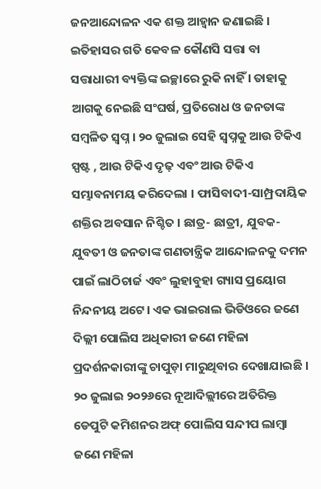ଜନଆନ୍ଦୋଳନ ଏକ ଶକ୍ତ ଆହ୍ୱାନ ଜଣାଇଛି ।
ଇତିହାସର ଗତି କେବଳ କୌଣସି ସତ୍ତା ବା ସତ୍ତାଧାରୀ ବ୍ୟକ୍ତିଙ୍କ ଇଚ୍ଛାରେ ରୁକି ନାହିଁ । ତାହାକୁ ଆଗକୁ ନେଇଛି ସଂଘର୍ଷ, ପ୍ରତିରୋଧ ଓ ଜନତାଙ୍କ ସମ୍ବଳିତ ସ୍ୱପ୍ନ । ୨୦ ଜୁଲାଇ ସେହି ସ୍ବପ୍ନକୁ ଆଉ ଟିକିଏ ସ୍ପଷ୍ଟ , ଆଉ ଟିକିଏ ଦୃଢ଼ ଏବଂ ଆଉ ଟିକିଏ ସମ୍ଭାବନାମୟ କରିଦେଲା । ଫାସିବାଦୀ-ସାମ୍ପ୍ରଦାୟିକ ଶକ୍ତିର ଅବସାନ ନିଶ୍ଚିତ । ଛାତ୍ର- ଛାତ୍ରୀ, ଯୁବକ-ଯୁବତୀ ଓ ଜନତାଙ୍କ ଗଣତାନ୍ତ୍ରିକ ଆନ୍ଦୋଳନକୁ ଦମନ ପାଇଁ ଲାଠିଚାର୍ଜ ଏବଂ ଲୁହାବୁହା ଗ୍ୟାସ ପ୍ରୟୋଗ ନିନ୍ଦନୀୟ ଅଟେ। ଏକ ଭାଇରାଲ ଭିଡିଓରେ ଜଣେ ଦିଲ୍ଲୀ ପୋଲିସ ଅଧିକାରୀ ଜଣେ ମହିଳା ପ୍ରଦର୍ଶନକାରୀଙ୍କୁ ଚାପୁଡ଼ା ମାରୁଥିବାର ଦେଖାଯାଇଛି । ୨୦ ଜୁଲାଇ ୨୦୨୬ରେ ନୂଆଦିଲ୍ଲୀରେ ଅତିରିକ୍ତ ଡେପୁଟି କମିଶନର ଅଫ୍ ପୋଲିସ ସନ୍ଦୀପ ଲାମ୍ବା ଜଣେ ମହିଳା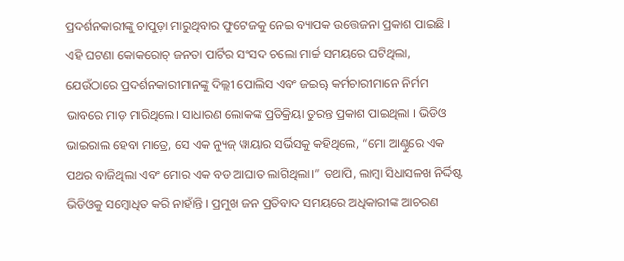ପ୍ରଦର୍ଶନକାରୀଙ୍କୁ ଚାପୁଡ଼ା ମାରୁଥିବାର ଫୁଟେଜକୁ ନେଇ ବ୍ୟାପକ ଉତ୍ତେଜନା ପ୍ରକାଶ ପାଇଛି ।
ଏହି ଘଟଣା କୋକରୋଚ୍ ଜନତା ପାର୍ଟିର ସଂସଦ ଚଲୋ ମାର୍ଚ୍ଚ ସମୟରେ ଘଟିଥିଲା, ଯେଉଁଠାରେ ପ୍ରଦର୍ଶନକାରୀମାନଙ୍କୁ ଦିଲ୍ଲୀ ପୋଲିସ ଏବଂ ଜଇୠ କର୍ମଚାରୀମାନେ ନିର୍ମମ ଭାବରେ ମାଡ଼ ମାରିଥିଲେ। ସାଧାରଣ ଲୋକଙ୍କ ପ୍ରତିକ୍ରିୟା ତୁରନ୍ତ ପ୍ରକାଶ ପାଇଥିଲା । ଭିଡିଓ ଭାଇରାଲ ହେବା ମାତ୍ରେ, ସେ ଏକ ନ୍ୟୁଜ୍ ୱାୟାର ସର୍ଭିସକୁ କହିଥିଲେ, “ମୋ ଆଣ୍ଠୁରେ ଏକ ପଥର ବାଜିଥିଲା ଏବଂ ମୋର ଏକ ବଡ ଆଘାତ ଲାଗିଥିଲା।” ତଥାପି, ଲାମ୍ବା ସିଧାସଳଖ ନିର୍ଦ୍ଦିଷ୍ଟ ଭିଡିଓକୁ ସମ୍ବୋଧିତ କରି ନାହାଁନ୍ତି । ପ୍ରମୁଖ ଜନ ପ୍ରତିବାଦ ସମୟରେ ଅଧିକାରୀଙ୍କ ଆଚରଣ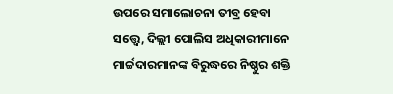ଉପରେ ସମାଲୋଚନା ତୀବ୍ର ହେବା ସତ୍ତ୍ୱେ, ଦିଲ୍ଲୀ ପୋଲିସ ଅଧିକାରୀମାନେ ମାର୍ଚ୍ଚଦାରମାନଙ୍କ ବିରୁଦ୍ଧରେ ନିଷ୍ଠୁର ଶକ୍ତି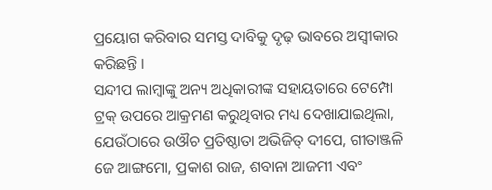ପ୍ରୟୋଗ କରିବାର ସମସ୍ତ ଦାବିକୁ ଦୃଢ଼ ଭାବରେ ଅସ୍ୱୀକାର କରିଛନ୍ତି ।
ସନ୍ଦୀପ ଲାମ୍ବାଙ୍କୁ ଅନ୍ୟ ଅଧିକାରୀଙ୍କ ସହାୟତାରେ ଟେମ୍ପୋ ଟ୍ରକ୍ ଉପରେ ଆକ୍ରମଣ କରୁଥିବାର ମଧ୍ୟ ଦେଖାଯାଇଥିଲା, ଯେଉଁଠାରେ ଉଔଚ ପ୍ରତିଷ୍ଠାତା ଅଭିଜିତ୍ ଦୀପେ, ଗୀତାଞ୍ଜଳି ଜେ ଆଙ୍ଗମୋ, ପ୍ରକାଶ ରାଜ, ଶବାନା ଆଜମୀ ଏବଂ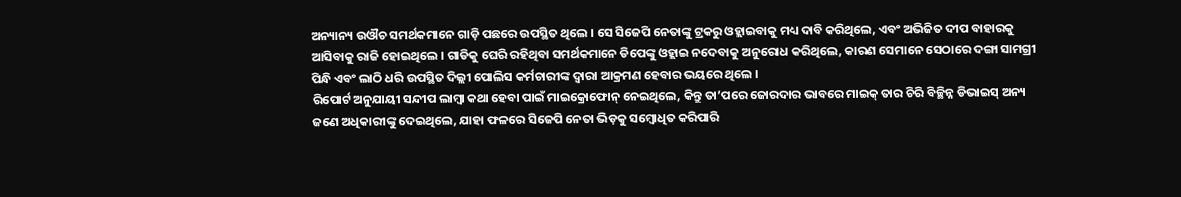ଅନ୍ୟାନ୍ୟ ଉଔଚ ସମର୍ଥକମାନେ ଗାଡ଼ି ପଛରେ ଉପସ୍ଥିତ ଥିଲେ । ସେ ସିଜେପି ନେତାଙ୍କୁ ଟ୍ରକରୁ ଓହ୍ଲାଇବାକୁ ମଧ୍ୟ ଦାବି କରିଥିଲେ, ଏବଂ ଅଭିଜିତ ଦୀପ ବାହାରକୁ ଆସିବାକୁ ରାଜି ହୋଇଥିଲେ । ଗାଡିକୁ ଘେରି ରହିଥିବା ସମର୍ଥକମାନେ ଡିପେଙ୍କୁ ଓହ୍ଲାଇ ନଦେବାକୁ ଅନୁରୋଧ କରିଥିଲେ, କାରଣ ସେମାନେ ସେଠାରେ ଦଙ୍ଗା ସାମଗ୍ରୀ ପିନ୍ଧି ଏବଂ ଲାଠି ଧରି ଉପସ୍ଥିତ ଦିଲ୍ଲୀ ପୋଲିସ କର୍ମଚାରୀଙ୍କ ଦ୍ୱାରା ଆକ୍ରମଣ ହେବାର ଭୟରେ ଥିଲେ ।
ରିପୋର୍ଟ ଅନୁଯାୟୀ ସନ୍ଦୀପ ଲାମ୍ବା କଥା ହେବା ପାଇଁ ମାଇକ୍ରୋଫୋନ୍ ନେଇଥିଲେ, କିନ୍ତୁ ତା’ପରେ ଜୋରଦାର ଭାବରେ ମାଇକ୍ ତାର ଚିରି ବିଚ୍ଛିନ୍ନ ଡିଭାଇସ୍ ଅନ୍ୟ ଜଣେ ଅଧିକାରୀଙ୍କୁ ଦେଇଥିଲେ, ଯାହା ଫଳରେ ସିଜେପି ନେତା ଭିଡ଼କୁ ସମ୍ବୋଧିତ କରିପାରି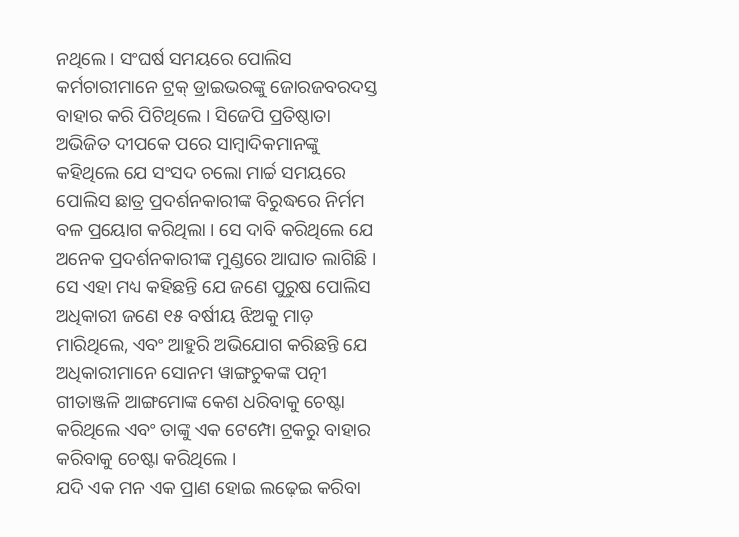ନଥିଲେ । ସଂଘର୍ଷ ସମୟରେ ପୋଲିସ କର୍ମଚାରୀମାନେ ଟ୍ରକ୍ ଡ୍ରାଇଭରଙ୍କୁ ଜୋରଜବରଦସ୍ତ ବାହାର କରି ପିଟିଥିଲେ । ସିଜେପି ପ୍ରତିଷ୍ଠାତା ଅଭିଜିତ ଦୀପକେ ପରେ ସାମ୍ବାଦିକମାନଙ୍କୁ କହିଥିଲେ ଯେ ସଂସଦ ଚଲୋ ମାର୍ଚ୍ଚ ସମୟରେ ପୋଲିସ ଛାତ୍ର ପ୍ରଦର୍ଶନକାରୀଙ୍କ ବିରୁଦ୍ଧରେ ନିର୍ମମ ବଳ ପ୍ରୟୋଗ କରିଥିଲା । ସେ ଦାବି କରିଥିଲେ ଯେ ଅନେକ ପ୍ରଦର୍ଶନକାରୀଙ୍କ ମୁଣ୍ଡରେ ଆଘାତ ଲାଗିଛି । ସେ ଏହା ମଧ୍ୟ କହିଛନ୍ତି ଯେ ଜଣେ ପୁରୁଷ ପୋଲିସ ଅଧିକାରୀ ଜଣେ ୧୫ ବର୍ଷୀୟ ଝିଅକୁ ମାଡ଼ ମାରିଥିଲେ, ଏବଂ ଆହୁରି ଅଭିଯୋଗ କରିଛନ୍ତି ଯେ ଅଧିକାରୀମାନେ ସୋନମ ୱାଙ୍ଗଚୁକଙ୍କ ପତ୍ନୀ ଗୀତାଞ୍ଜଳି ଆଙ୍ଗମୋଙ୍କ କେଶ ଧରିବାକୁ ଚେଷ୍ଟା କରିଥିଲେ ଏବଂ ତାଙ୍କୁ ଏକ ଟେମ୍ପୋ ଟ୍ରକରୁ ବାହାର କରିବାକୁ ଚେଷ୍ଟା କରିଥିଲେ ।
ଯଦି ଏକ ମନ ଏକ ପ୍ରାଣ ହୋଇ ଲଢ଼େଇ କରିବା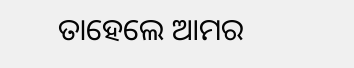ତାହେଲେ ଆମର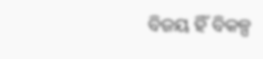ବିଜୟ ହିଁ ବିକଳ୍ପ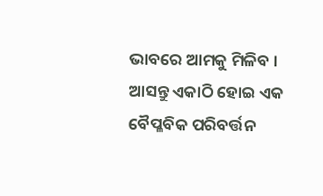ଭାବରେ ଆମକୁ ମିଳିବ ।
ଆସନ୍ତୁ ଏକାଠି ହୋଇ ଏକ ବୈପ୍ଳବିକ ପରିବର୍ତ୍ତନ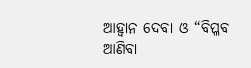ଆହ୍ବାନ ଦେବା ଓ “ବିପ୍ଳବ ଆଣିବା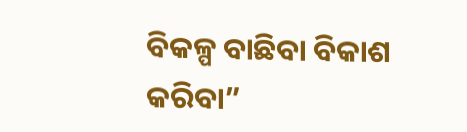ବିକଳ୍ପ ବାଛିବା ବିକାଶ କରିବା”